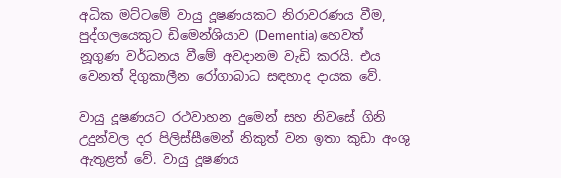අධික මට්ටමේ වායු දූෂණයකට නිරාවරණය වීම, පුද්ගලයෙකුට ඩිමෙන්ශියාව (Dementia) හෙවත් නූගුණ වර්ධනය වීමේ අවදානම වැඩි කරයි. එය වෙනත් දිගුකාලීන රෝගාබාධ සඳහාද දායක වේ.

වායු දූෂණයට රථවාහන දුමෙන් සහ නිවසේ ගිනි උදුන්වල දර පිලිස්සීමෙන් නිකුත් වන ඉතා කුඩා අංශු ඇතුළත් වේ. වායු දූෂණය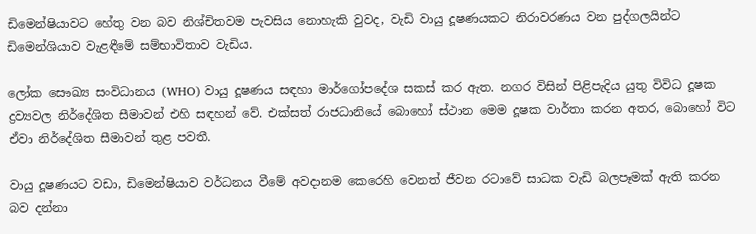ඩිමෙන්ෂියාවට හේතු වන බව නිශ්චිතවම පැවසිය නොහැකි වුවද, වැඩි වායු දූෂණයකට නිරාවරණය වන පුද්ගලයින්ට ඩිමෙන්ශියාව වැළඳීමේ සම්භාවිතාව වැඩිය.

ලෝක සෞඛ්‍ය සංවිධානය (WHO) වායු දූෂණය සඳහා මාර්ගෝපදේශ සකස් කර ඇත. නගර විසින් පිළිපැදිය යුතු විවිධ දූෂක ද්‍රව්‍යවල නිර්දේශිත සීමාවන් එහි සඳහන් වේ. එක්සත් රාජධානියේ බොහෝ ස්ථාන මෙම දූෂක වාර්තා කරන අතර, බොහෝ විට ඒවා නිර්දේශිත සීමාවන් තුළ පවතී.

වායු දූෂණයට වඩා, ඩිමෙන්ෂියාව වර්ධනය වීමේ අවදානම කෙරෙහි වෙනත් ජීවන රටාවේ සාධක වැඩි බලපෑමක් ඇති කරන බව දන්නා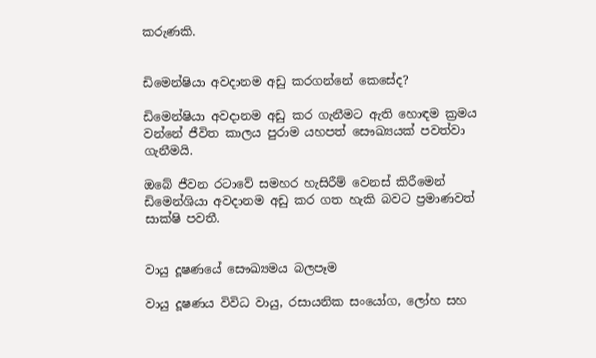කරුණකි.


ඩිමෙන්ෂියා අවදානම අඩු කරගන්නේ කෙසේද?

ඩිමෙන්ෂියා අවදානම අඩු කර ගැනීමට ඇති හොඳම ක්‍රමය වන්නේ ජීවිත කාලය පුරාම යහපත් සෞඛ්‍යයක් පවත්වා ගැනීමයි.

ඔබේ ජීවන රටාවේ සමහර හැසිරීම් වෙනස් කිරීමෙන් ඩිමෙන්ශියා අවදානම අඩු කර ගත හැකි බවට ප්‍රමාණවත් සාක්ෂි පවතී.


වායු දූෂණයේ සෞඛ්‍යමය බලපෑම

වායු දූෂණය විවිධ වායු, රසායනික සංයෝග, ලෝහ සහ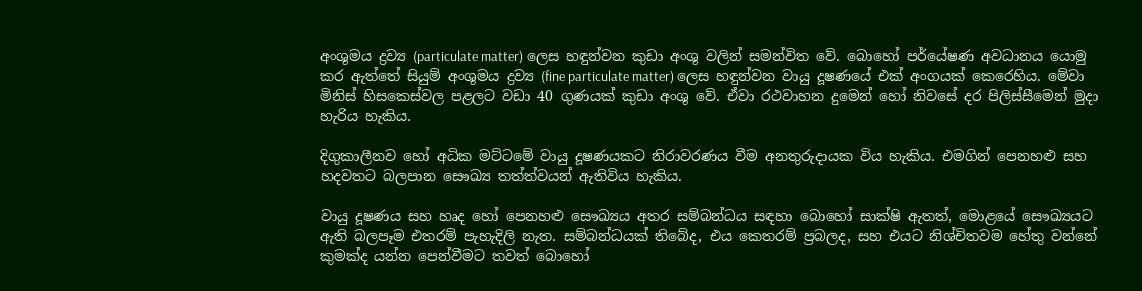අංශුමය ද්‍රව්‍ය (particulate matter) ලෙස හඳුන්වන කුඩා අංශු වලින් සමන්විත වේ. බොහෝ පර්යේෂණ අවධානය යොමු කර ඇත්තේ සියුම් අංශුමය ද්‍රව්‍ය (fine particulate matter) ලෙස හඳුන්වන වායු දූෂණයේ එක් අංගයක් කෙරෙහිය. මේවා මිනිස් හිසකෙස්වල පළලට වඩා 40 ගුණයක් කුඩා අංශු වේ. ඒවා රථවාහන දුමෙන් හෝ නිවසේ දර පිලිස්සීමෙන් මුදා හැරිය හැකිය.

දිගුකාලීනව හෝ අධික මට්ටමේ වායු දූෂණයකට නිරාවරණය වීම අනතුරුදායක විය හැකිය. එමගින් පෙනහළු සහ හදවතට බලපාන සෞඛ්‍ය තත්ත්වයන් ඇතිවිය හැකිය.

වායු දූෂණය සහ හෘද හෝ පෙනහළු සෞඛ්‍යය අතර සම්බන්ධය සඳහා බොහෝ සාක්ෂි ඇතත්, මොළයේ සෞඛ්‍යයට ඇති බලපෑම එතරම් පැහැදිලි නැත. සම්බන්ධයක් තිබේද, එය කෙතරම් ප්‍රබලද, සහ එයට නිශ්චිතවම හේතු වන්නේ කුමක්ද යන්න පෙන්වීමට තවත් බොහෝ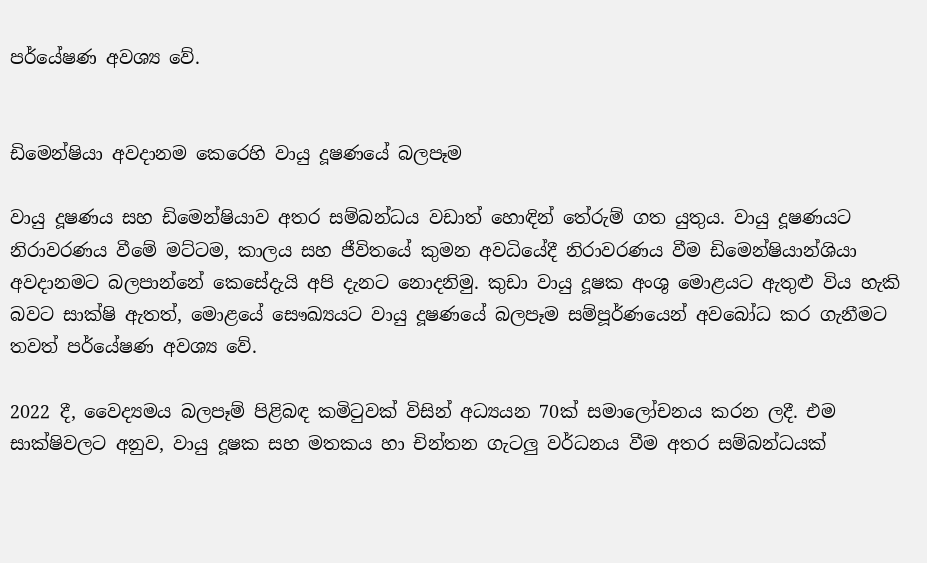පර්යේෂණ අවශ්‍ය වේ.


ඩිමෙන්ෂියා අවදානම කෙරෙහි වායු දූෂණයේ බලපෑම

වායු දූෂණය සහ ඩිමෙන්ෂියාව අතර සම්බන්ධය වඩාත් හොඳින් තේරුම් ගත යුතුය. වායු දූෂණයට නිරාවරණය වීමේ මට්ටම, කාලය සහ ජීවිතයේ කුමන අවධියේදී නිරාවරණය වීම ඩිමෙන්ෂියාන්ශියා අවදානමට බලපාන්නේ කෙසේදැයි අපි දැනට නොදනිමු. කුඩා වායු දූෂක අංශු මොළයට ඇතුළු විය හැකි බවට සාක්ෂි ඇතත්, මොළයේ සෞඛ්‍යයට වායු දූෂණයේ බලපෑම සම්පූර්ණයෙන් අවබෝධ කර ගැනීමට තවත් පර්යේෂණ අවශ්‍ය වේ.

2022 දී, වෛද්‍යමය බලපෑම් පිළිබඳ කමිටුවක් විසින් අධ්‍යයන 70ක් සමාලෝචනය කරන ලදී. එම සාක්ෂිවලට අනුව, වායු දූෂක සහ මතකය හා චින්තන ගැටලු වර්ධනය වීම අතර සම්බන්ධයක්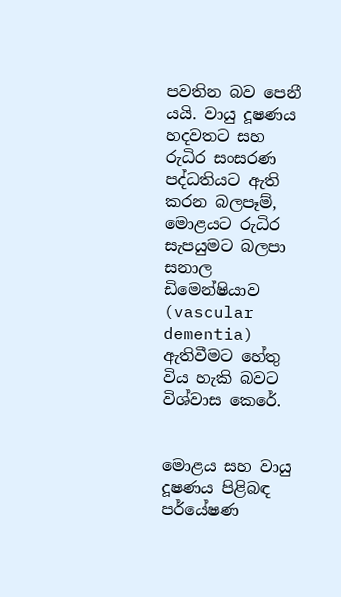පවතින බව පෙනී යයි. වායු දූෂණය හදවතට සහ රුධිර සංසරණ පද්ධතියට ඇති කරන බලපෑම්, මොළයට රුධිර සැපයුමට බලපා සනාල ඩිමෙන්ෂියාව (vascular dementia) ඇතිවීමට හේතු විය හැකි බවට විශ්වාස කෙරේ.


මොළය සහ වායු දූෂණය පිළිබඳ පර්යේෂණ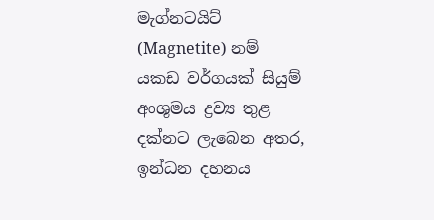මැග්නටයිට් (Magnetite) නම් යකඩ වර්ගයක් සියුම් අංශුමය ද්‍රව්‍ය තුළ දක්නට ලැබෙන අතර, ඉන්ධන දහනය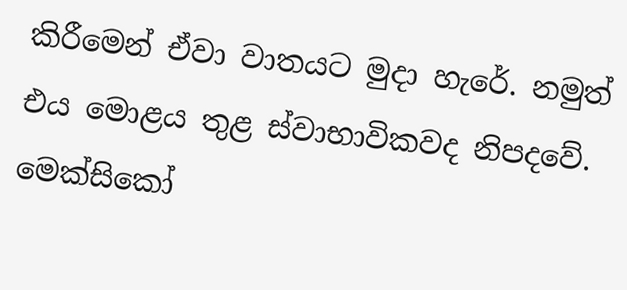කිරීමෙන් ඒවා වාතයට මුදා හැරේ. නමුත් එය මොළය තුළ ස්වාභාවිකවද නිපදවේ. මෙක්සිකෝ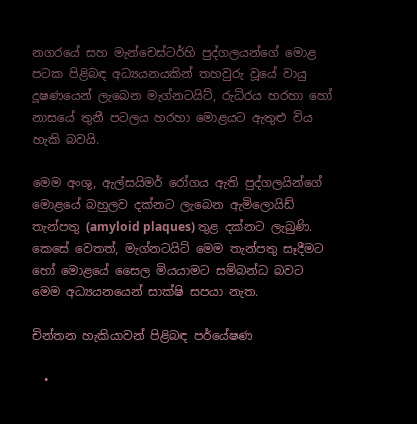නගරයේ සහ මැන්චෙස්ටර්හි පුද්ගලයන්ගේ මොළ පටක පිළිබඳ අධ්‍යයනයකින් තහවුරු වූයේ වායු දූෂණයෙන් ලැබෙන මැග්නටයිට්, රුධිරය හරහා හෝ නාසයේ තුනී පටලය හරහා මොළයට ඇතුළු විය හැකි බවයි.

මෙම අංශු, ඇල්සයිමර් රෝගය ඇති පුද්ගලයින්ගේ මොළයේ බහුලව දක්නට ලැබෙන ඇමිලොයිඩ් තැන්පතු (amyloid plaques) තුළ දක්නට ලැබුණි. කෙසේ වෙතත්, මැග්නටයිට් මෙම තැන්පතු සෑදීමට හෝ මොළයේ සෛල මියයාමට සම්බන්ධ බවට මෙම අධ්‍යයනයෙන් සාක්ෂි සපයා නැත.

චින්තන හැකියාවන් පිළිබඳ පර්යේෂණ

  •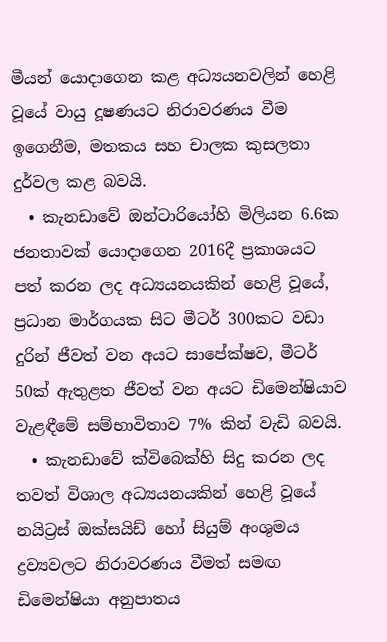මීයන් යොදාගෙන කළ අධ්‍යයනවලින් හෙළි වූයේ වායු දූෂණයට නිරාවරණය වීම ඉගෙනීම, මතකය සහ චාලක කුසලතා දුර්වල කළ බවයි.
  • කැනඩාවේ ඔන්ටාරියෝහි මිලියන 6.6ක ජනතාවක් යොදාගෙන 2016දී ප්‍රකාශයට පත් කරන ලද අධ්‍යයනයකින් හෙළි වූයේ, ප්‍රධාන මාර්ගයක සිට මීටර් 300කට වඩා දුරින් ජීවත් වන අයට සාපේක්ෂව, මීටර් 50ක් ඇතුළත ජීවත් වන අයට ඩිමෙන්ෂියාව වැළඳීමේ සම්භාවිතාව 7% කින් වැඩි බවයි.
  • කැනඩාවේ ක්විබෙක්හි සිදු කරන ලද තවත් විශාල අධ්‍යයනයකින් හෙළි වූයේ නයිට්‍රස් ඔක්සයිඩ් හෝ සියුම් අංශුමය ද්‍රව්‍යවලට නිරාවරණය වීමත් සමඟ ඩිමෙන්ෂියා අනුපාතය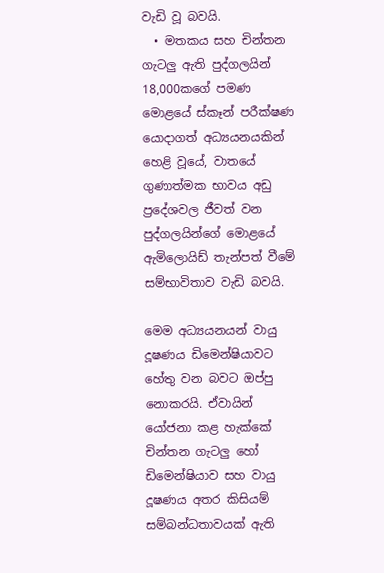වැඩි වූ බවයි.
  • මතකය සහ චින්තන ගැටලු ඇති පුද්ගලයින් 18,000කගේ පමණ මොළයේ ස්කෑන් පරීක්ෂණ යොදාගත් අධ්‍යයනයකින් හෙළි වූයේ, වාතයේ ගුණාත්මක භාවය අඩු ප්‍රදේශවල ජීවත් වන පුද්ගලයින්ගේ මොළයේ ඇමිලොයිඩ් තැන්පත් වීමේ සම්භාවිතාව වැඩි බවයි.

මෙම අධ්‍යයනයන් වායු දූෂණය ඩිමෙන්ෂියාවට හේතු වන බවට ඔප්පු නොකරයි. ඒවායින් යෝජනා කළ හැක්කේ චින්තන ගැටලු හෝ ඩිමෙන්ෂියාව සහ වායු දූෂණය අතර කිසියම් සම්බන්ධතාවයක් ඇති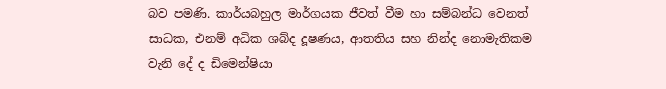බව පමණි. කාර්යබහුල මාර්ගයක ජීවත් වීම හා සම්බන්ධ වෙනත් සාධක, එනම් අධික ශබ්ද දූෂණය, ආතතිය සහ නින්ද නොමැතිකම වැනි දේ ද ඩිමෙන්ෂියා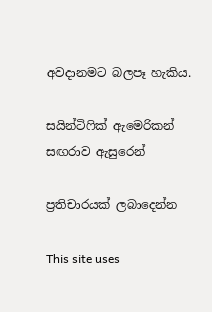අවදානමට බලපෑ හැකිය.

සයින්ටිෆික් ඇමෙරිකන් සඟරාව ඇසුරෙන්

ප්‍රතිචාරයක් ලබාදෙන්න

This site uses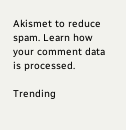Akismet to reduce spam. Learn how your comment data is processed.

Trending